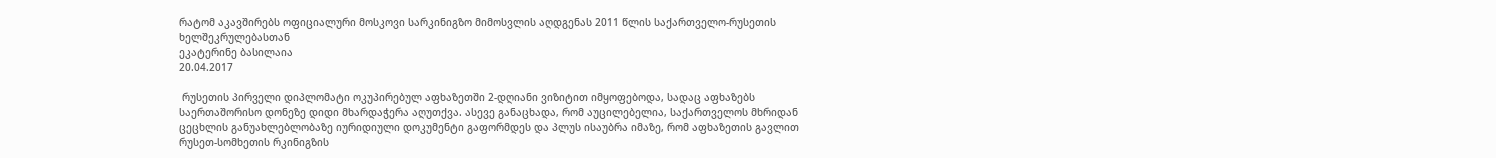რატომ აკავშირებს ოფიციალური მოსკოვი სარკინიგზო მიმოსვლის აღდგენას 2011 წლის საქართველო-რუსეთის ხელშეკრულებასთან
ეკატერინე ბასილაია
20.04.2017

 რუსეთის პირველი დიპლომატი ოკუპირებულ აფხაზეთში 2-დღიანი ვიზიტით იმყოფებოდა, სადაც აფხაზებს საერთაშორისო დონეზე დიდი მხარდაჭერა აღუთქვა. ასევე განაცხადა, რომ აუცილებელია, საქართველოს მხრიდან ცეცხლის განუახლებლობაზე იურიდიული დოკუმენტი გაფორმდეს და პლუს ისაუბრა იმაზე, რომ აფხაზეთის გავლით რუსეთ-სომხეთის რკინიგზის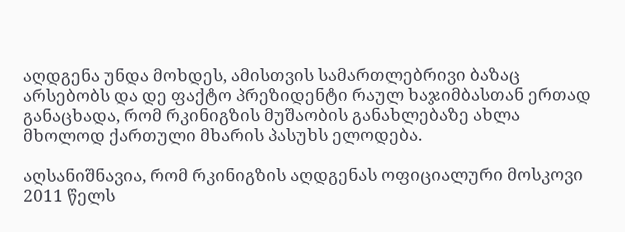აღდგენა უნდა მოხდეს, ამისთვის სამართლებრივი ბაზაც არსებობს და დე ფაქტო პრეზიდენტი რაულ ხაჯიმბასთან ერთად განაცხადა, რომ რკინიგზის მუშაობის განახლებაზე ახლა მხოლოდ ქართული მხარის პასუხს ელოდება.

აღსანიშნავია, რომ რკინიგზის აღდგენას ოფიციალური მოსკოვი 2011 წელს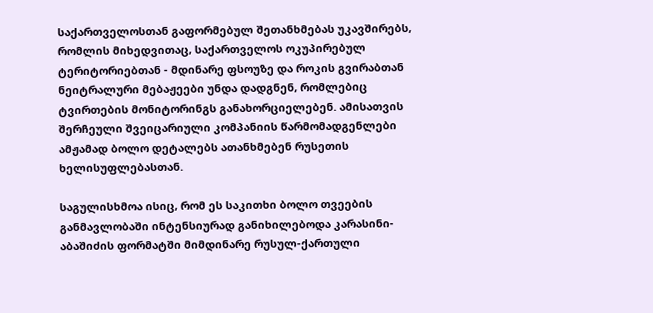საქართველოსთან გაფორმებულ შეთანხმებას უკავშირებს, რომლის მიხედვითაც, საქართველოს ოკუპირებულ ტერიტორიებთან - მდინარე ფსოუზე და როკის გვირაბთან ნეიტრალური მებაჟეები უნდა დადგნენ, რომლებიც ტვირთების მონიტორინგს განახორციელებენ. ამისათვის შერჩეული შვეიცარიული კომპანიის წარმომადგენლები ამჟამად ბოლო დეტალებს ათანხმებენ რუსეთის ხელისუფლებასთან.

საგულისხმოა ისიც, რომ ეს საკითხი ბოლო თვეების განმავლობაში ინტენსიურად განიხილებოდა კარასინი-აბაშიძის ფორმატში მიმდინარე რუსულ-ქართული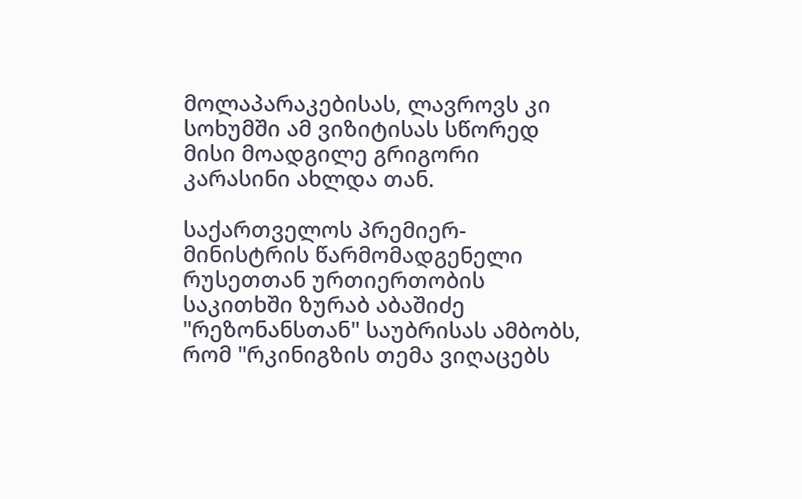მოლაპარაკებისას, ლავროვს კი სოხუმში ამ ვიზიტისას სწორედ მისი მოადგილე გრიგორი კარასინი ახლდა თან.

საქართველოს პრემიერ-მინისტრის წარმომადგენელი რუსეთთან ურთიერთობის საკითხში ზურაბ აბაშიძე "რეზონანსთან" საუბრისას ამბობს, რომ "რკინიგზის თემა ვიღაცებს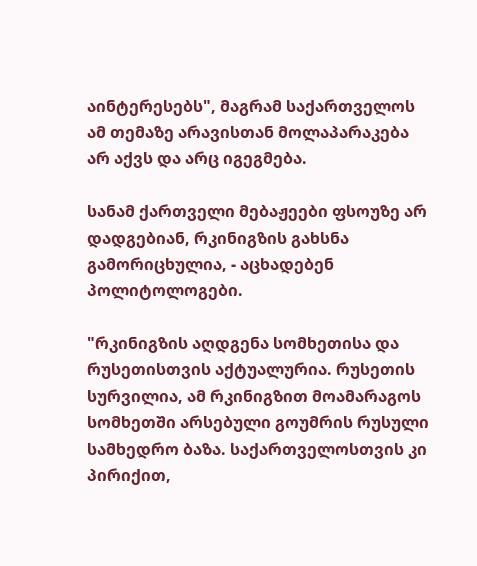აინტერესებს", მაგრამ საქართველოს ამ თემაზე არავისთან მოლაპარაკება არ აქვს და არც იგეგმება.

სანამ ქართველი მებაჟეები ფსოუზე არ დადგებიან, რკინიგზის გახსნა გამორიცხულია, - აცხადებენ პოლიტოლოგები.

"რკინიგზის აღდგენა სომხეთისა და რუსეთისთვის აქტუალურია. რუსეთის სურვილია, ამ რკინიგზით მოამარაგოს სომხეთში არსებული გოუმრის რუსული სამხედრო ბაზა. საქართველოსთვის კი პირიქით,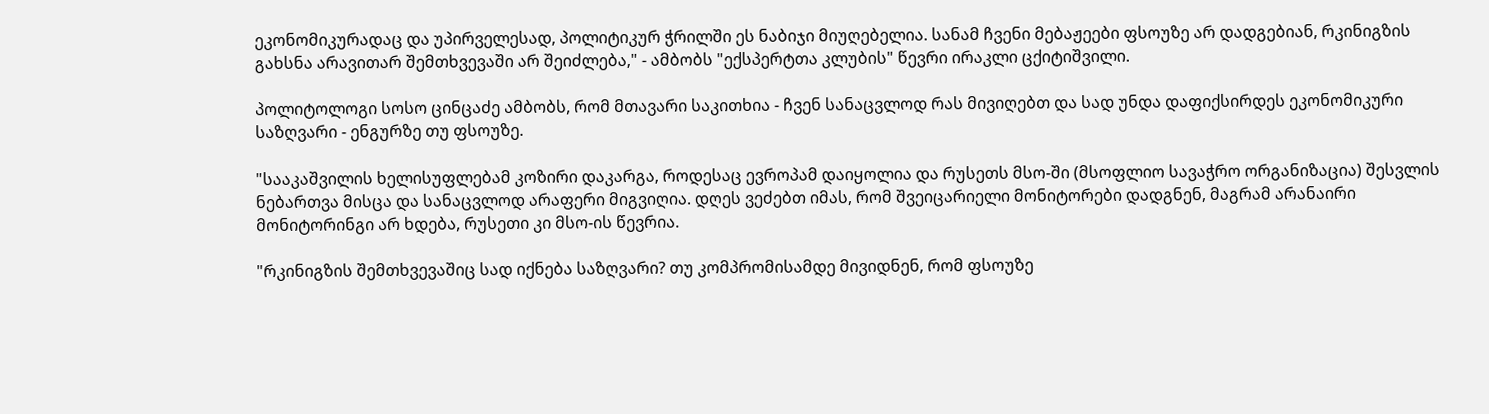ეკონომიკურადაც და უპირველესად, პოლიტიკურ ჭრილში ეს ნაბიჯი მიუღებელია. სანამ ჩვენი მებაჟეები ფსოუზე არ დადგებიან, რკინიგზის გახსნა არავითარ შემთხვევაში არ შეიძლება," - ამბობს "ექსპერტთა კლუბის" წევრი ირაკლი ცქიტიშვილი.

პოლიტოლოგი სოსო ცინცაძე ამბობს, რომ მთავარი საკითხია - ჩვენ სანაცვლოდ რას მივიღებთ და სად უნდა დაფიქსირდეს ეკონომიკური საზღვარი - ენგურზე თუ ფსოუზე.

"სააკაშვილის ხელისუფლებამ კოზირი დაკარგა, როდესაც ევროპამ დაიყოლია და რუსეთს მსო-ში (მსოფლიო სავაჭრო ორგანიზაცია) შესვლის ნებართვა მისცა და სანაცვლოდ არაფერი მიგვიღია. დღეს ვეძებთ იმას, რომ შვეიცარიელი მონიტორები დადგნენ, მაგრამ არანაირი მონიტორინგი არ ხდება, რუსეთი კი მსო-ის წევრია.

"რკინიგზის შემთხვევაშიც სად იქნება საზღვარი? თუ კომპრომისამდე მივიდნენ, რომ ფსოუზე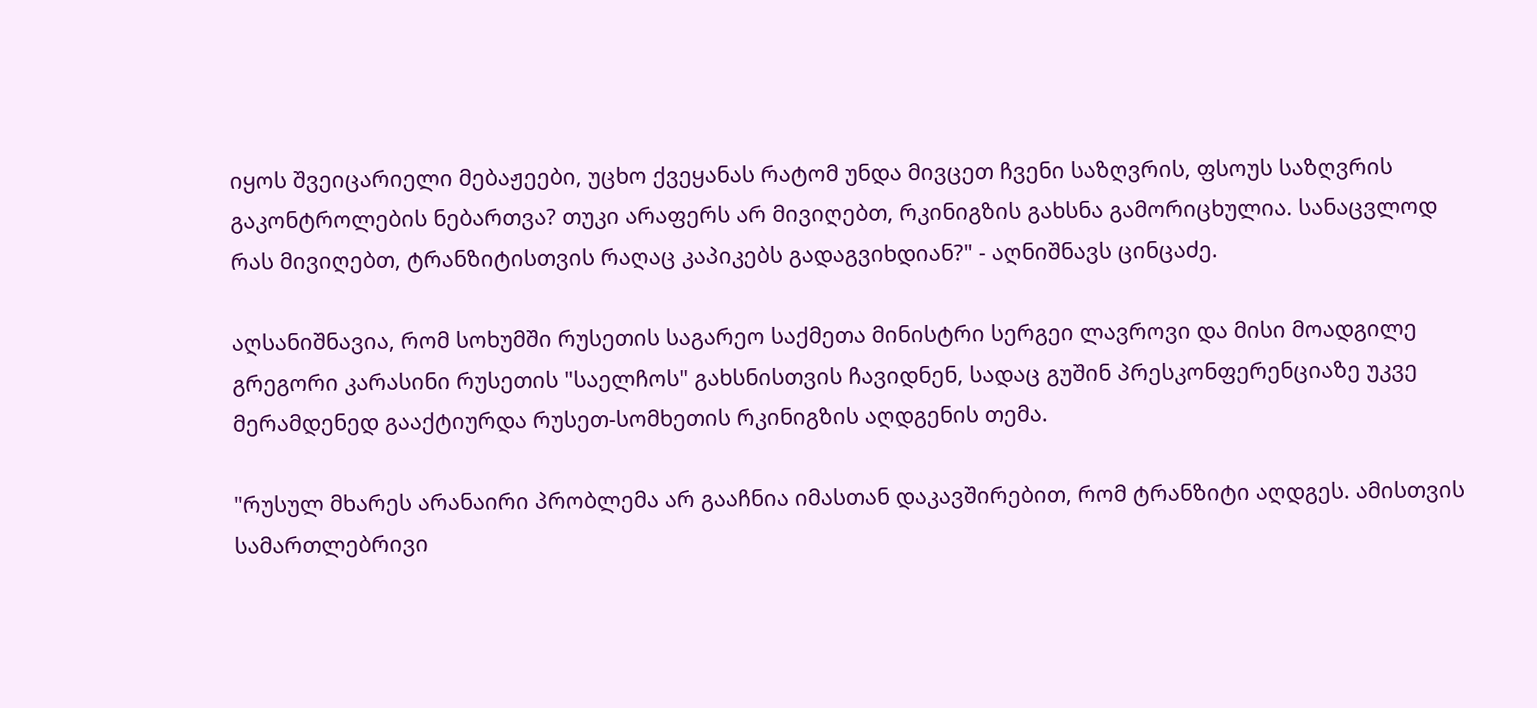იყოს შვეიცარიელი მებაჟეები, უცხო ქვეყანას რატომ უნდა მივცეთ ჩვენი საზღვრის, ფსოუს საზღვრის გაკონტროლების ნებართვა? თუკი არაფერს არ მივიღებთ, რკინიგზის გახსნა გამორიცხულია. სანაცვლოდ რას მივიღებთ, ტრანზიტისთვის რაღაც კაპიკებს გადაგვიხდიან?" - აღნიშნავს ცინცაძე.

აღსანიშნავია, რომ სოხუმში რუსეთის საგარეო საქმეთა მინისტრი სერგეი ლავროვი და მისი მოადგილე გრეგორი კარასინი რუსეთის "საელჩოს" გახსნისთვის ჩავიდნენ, სადაც გუშინ პრესკონფერენციაზე უკვე მერამდენედ გააქტიურდა რუსეთ-სომხეთის რკინიგზის აღდგენის თემა.

"რუსულ მხარეს არანაირი პრობლემა არ გააჩნია იმასთან დაკავშირებით, რომ ტრანზიტი აღდგეს. ამისთვის სამართლებრივი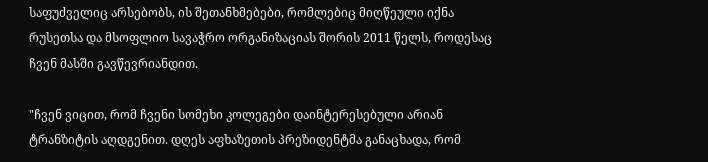საფუძველიც არსებობს, ის შეთანხმებები, რომლებიც მიღწეული იქნა რუსეთსა და მსოფლიო სავაჭრო ორგანიზაციას შორის 2011 წელს, როდესაც ჩვენ მასში გავწევრიანდით.

"ჩვენ ვიცით, რომ ჩვენი სომეხი კოლეგები დაინტერესებული არიან ტრანზიტის აღდგენით. დღეს აფხაზეთის პრეზიდენტმა განაცხადა, რომ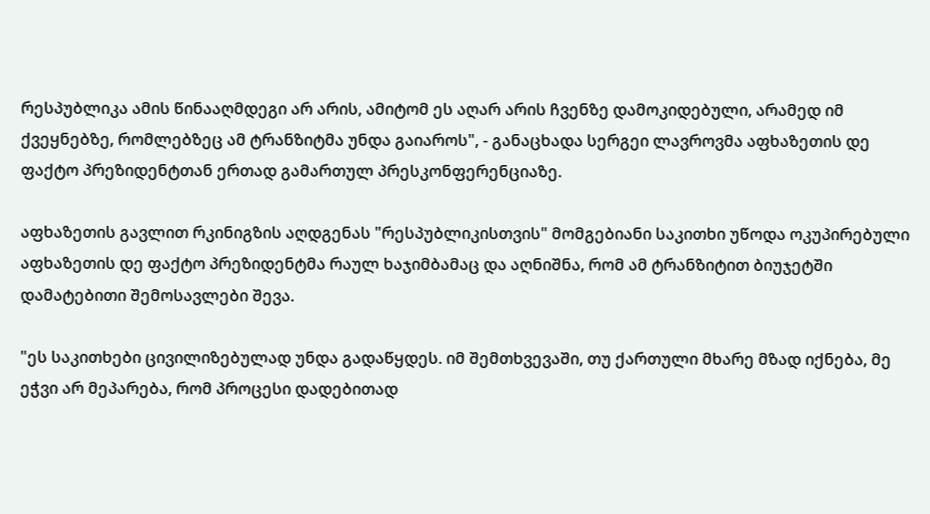რესპუბლიკა ამის წინააღმდეგი არ არის, ამიტომ ეს აღარ არის ჩვენზე დამოკიდებული, არამედ იმ ქვეყნებზე, რომლებზეც ამ ტრანზიტმა უნდა გაიაროს", - განაცხადა სერგეი ლავროვმა აფხაზეთის დე ფაქტო პრეზიდენტთან ერთად გამართულ პრესკონფერენციაზე.

აფხაზეთის გავლით რკინიგზის აღდგენას "რესპუბლიკისთვის" მომგებიანი საკითხი უწოდა ოკუპირებული აფხაზეთის დე ფაქტო პრეზიდენტმა რაულ ხაჯიმბამაც და აღნიშნა, რომ ამ ტრანზიტით ბიუჯეტში დამატებითი შემოსავლები შევა.

"ეს საკითხები ცივილიზებულად უნდა გადაწყდეს. იმ შემთხვევაში, თუ ქართული მხარე მზად იქნება, მე ეჭვი არ მეპარება, რომ პროცესი დადებითად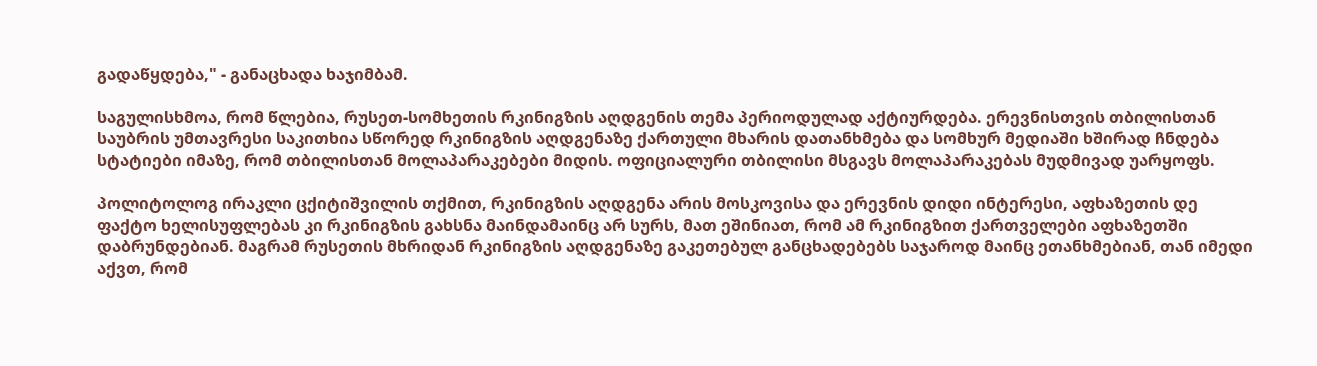გადაწყდება," - განაცხადა ხაჯიმბამ.

საგულისხმოა, რომ წლებია, რუსეთ-სომხეთის რკინიგზის აღდგენის თემა პერიოდულად აქტიურდება. ერევნისთვის თბილისთან საუბრის უმთავრესი საკითხია სწორედ რკინიგზის აღდგენაზე ქართული მხარის დათანხმება და სომხურ მედიაში ხშირად ჩნდება სტატიები იმაზე, რომ თბილისთან მოლაპარაკებები მიდის. ოფიციალური თბილისი მსგავს მოლაპარაკებას მუდმივად უარყოფს.

პოლიტოლოგ ირაკლი ცქიტიშვილის თქმით, რკინიგზის აღდგენა არის მოსკოვისა და ერევნის დიდი ინტერესი, აფხაზეთის დე ფაქტო ხელისუფლებას კი რკინიგზის გახსნა მაინდამაინც არ სურს, მათ ეშინიათ, რომ ამ რკინიგზით ქართველები აფხაზეთში დაბრუნდებიან. მაგრამ რუსეთის მხრიდან რკინიგზის აღდგენაზე გაკეთებულ განცხადებებს საჯაროდ მაინც ეთანხმებიან, თან იმედი აქვთ, რომ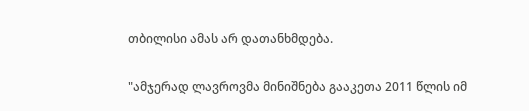თბილისი ამას არ დათანხმდება.

"ამჯერად ლავროვმა მინიშნება გააკეთა 2011 წლის იმ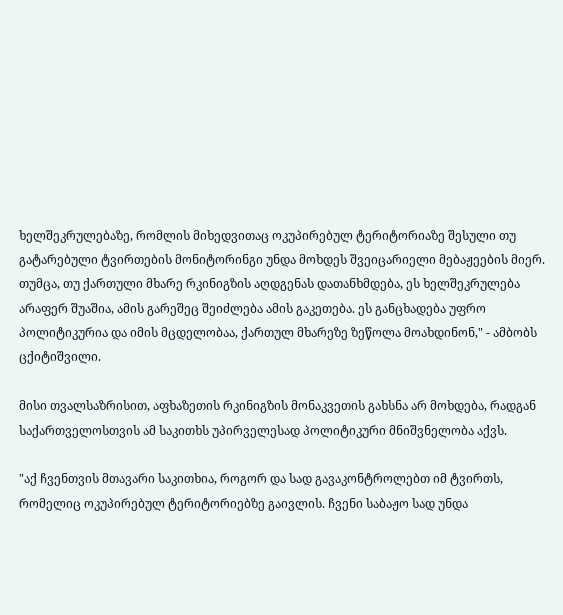ხელშეკრულებაზე, რომლის მიხედვითაც ოკუპირებულ ტერიტორიაზე შესული თუ გატარებული ტვირთების მონიტორინგი უნდა მოხდეს შვეიცარიელი მებაჟეების მიერ. თუმცა, თუ ქართული მხარე რკინიგზის აღდგენას დათანხმდება, ეს ხელშეკრულება არაფერ შუაშია, ამის გარეშეც შეიძლება ამის გაკეთება. ეს განცხადება უფრო პოლიტიკურია და იმის მცდელობაა, ქართულ მხარეზე ზეწოლა მოახდინონ," - ამბობს ცქიტიშვილი.

მისი თვალსაზრისით, აფხაზეთის რკინიგზის მონაკვეთის გახსნა არ მოხდება, რადგან საქართველოსთვის ამ საკითხს უპირველესად პოლიტიკური მნიშვნელობა აქვს.

"აქ ჩვენთვის მთავარი საკითხია, როგორ და სად გავაკონტროლებთ იმ ტვირთს, რომელიც ოკუპირებულ ტერიტორიებზე გაივლის. ჩვენი საბაჟო სად უნდა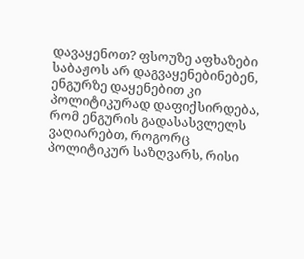დავაყენოთ? ფსოუზე აფხაზები საბაჟოს არ დაგვაყენებინებენ, ენგურზე დაყენებით კი პოლიტიკურად დაფიქსირდება, რომ ენგურის გადასასვლელს ვაღიარებთ, როგორც პოლიტიკურ საზღვარს, რისი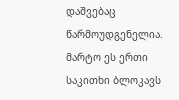დაშვებაც წარმოუდგენელია. მარტო ეს ერთი საკითხი ბლოკავს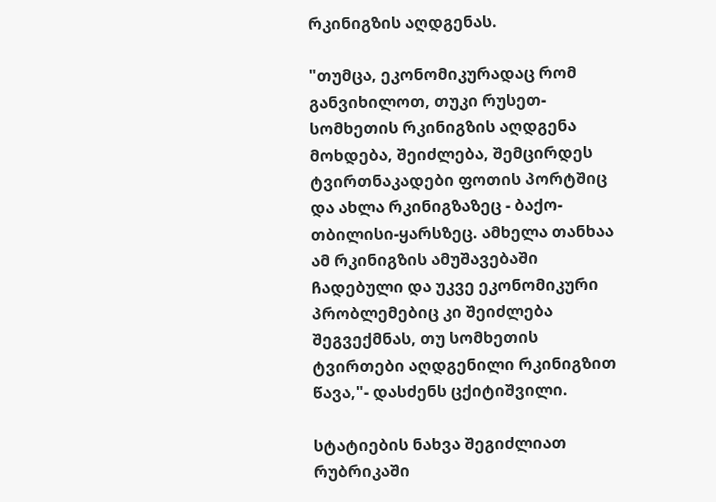რკინიგზის აღდგენას.

"თუმცა, ეკონომიკურადაც რომ განვიხილოთ, თუკი რუსეთ-სომხეთის რკინიგზის აღდგენა მოხდება, შეიძლება, შემცირდეს ტვირთნაკადები ფოთის პორტშიც და ახლა რკინიგზაზეც - ბაქო-თბილისი-ყარსზეც. ამხელა თანხაა ამ რკინიგზის ამუშავებაში ჩადებული და უკვე ეკონომიკური პრობლემებიც კი შეიძლება შეგვექმნას, თუ სომხეთის ტვირთები აღდგენილი რკინიგზით წავა,"- დასძენს ცქიტიშვილი.

სტატიების ნახვა შეგიძლიათ რუბრიკაში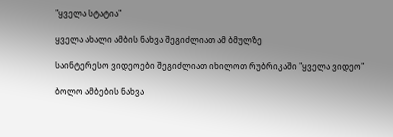"ყველა სტატია"

ყველა ახალი ამბის ნახვა შეგიძლიათ ამ ბმულზე

საინტერესო ვიდეოები შეგიძლიათ იხილოთ რუბრიკაში "ყველა ვიდეო"

ბოლო ამბების ნახვა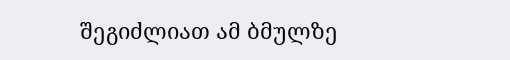შეგიძლიათ ამ ბმულზე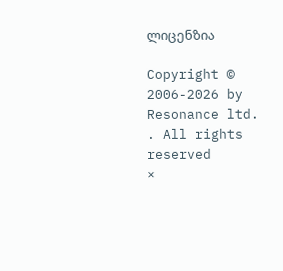ლიცენზია

Copyright © 2006-2026 by Resonance ltd. . All rights reserved
×